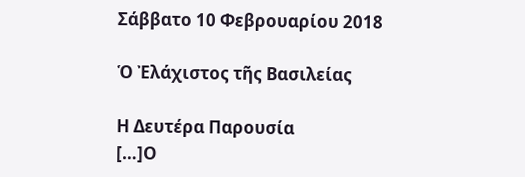Σάββατο 10 Φεβρουαρίου 2018

Ὁ Ἐλάχιστος τῆς Βασιλείας

Η Δευτέρα Παρουσία
[…]Ο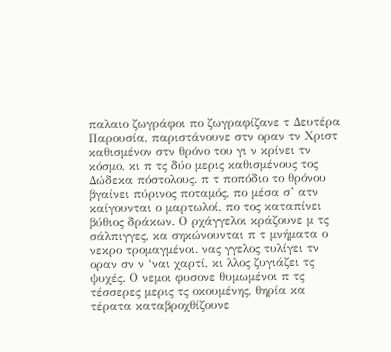παλαιο ζωγράφοι πο ζωγραφίζανε τ Δευτέρα Παρουσία, παριστάνουνε στν οραν τν Χριστ καθισμένον στν θρόνο του γι ν κρίνει τν κόσμο, κι π τς δύο μερις καθισμένους τος Δώδεκα πόστολους. π τ ποπόδιο το θρόνου βγαίνει πύρινος ποταμός, πο μέσα σ’ ατν καίγουνται ο μαρτωλοί, πο τος καταπίνει βύθιος δράκων. Ο ρχάγγελοι κράζουνε μ τς σάλπιγγες, κα σηκώνουνται π τ μνήματα ο νεκρο τρομαγμένοι. νας γγελος τυλίγει τν οραν σν ν ‘ναι χαρτί, κι λλος ζυγιάζει τς ψυχές. Ο νεμοι φυσονε θυμωμένοι π τς τέσσερες μερις τς οκουμένης, θηρία κα τέρατα καταβροχθίζουνε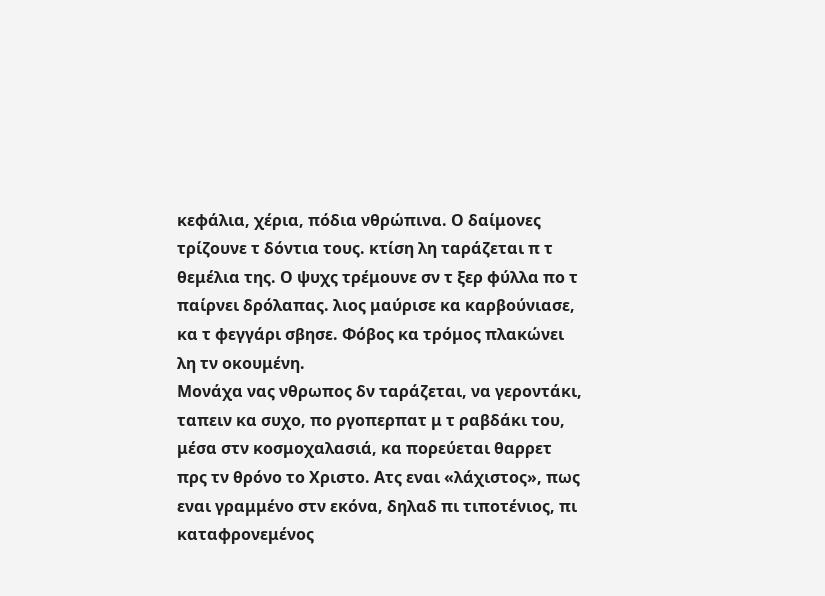κεφάλια, χέρια, πόδια νθρώπινα. Ο δαίμονες τρίζουνε τ δόντια τους. κτίση λη ταράζεται π τ θεμέλια της. Ο ψυχς τρέμουνε σν τ ξερ φύλλα πο τ παίρνει δρόλαπας. λιος μαύρισε κα καρβούνιασε, κα τ φεγγάρι σβησε. Φόβος κα τρόμος πλακώνει λη τν οκουμένη.
Μονάχα νας νθρωπος δν ταράζεται, να γεροντάκι, ταπειν κα συχο, πο ργοπερπατ μ τ ραβδάκι του, μέσα στν κοσμοχαλασιά, κα πορεύεται θαρρετ πρς τν θρόνο το Χριστο. Ατς εναι «λάχιστος», πως εναι γραμμένο στν εκόνα, δηλαδ πι τιποτένιος, πι καταφρονεμένος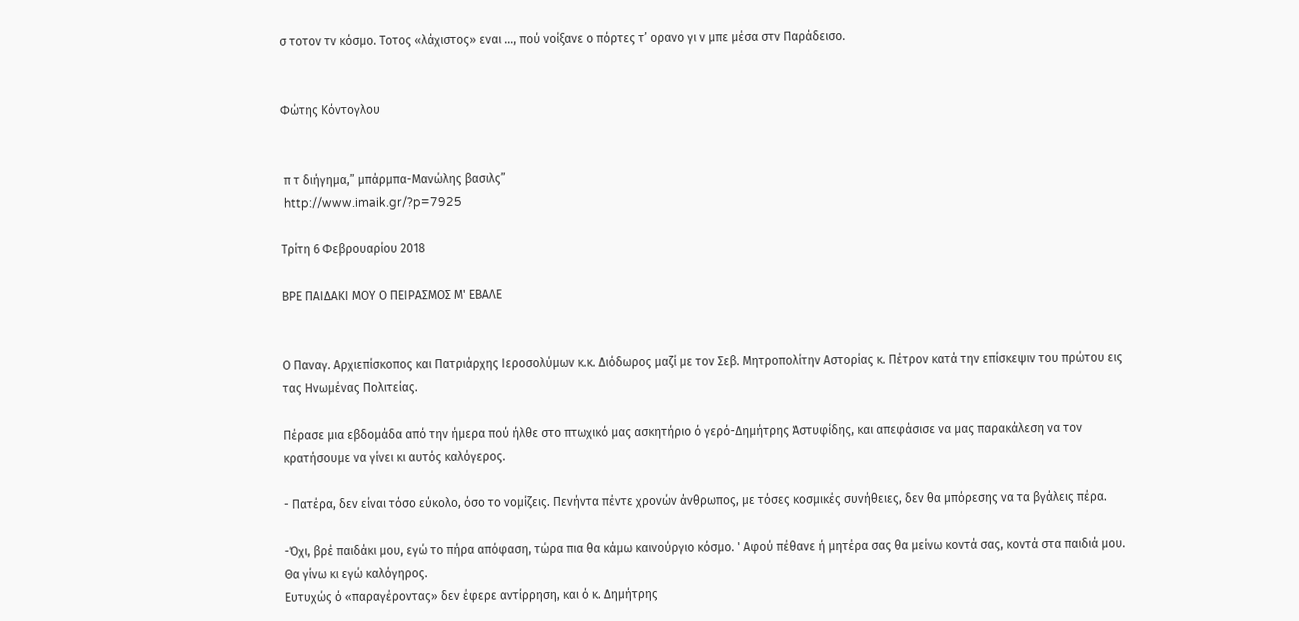σ τοτον τν κόσμο. Τοτος «λάχιστος» εναι …, πού νοίξανε ο πόρτες τ’ ορανο γι ν μπε μέσα στν Παράδεισο.


Φώτης Κόντογλου


 π τ διήγημα,” μπάρμπα-Μανώλης βασιλς”
 http://www.imaik.gr/?p=7925

Τρίτη 6 Φεβρουαρίου 2018

ΒΡΕ ΠΑΙΔΑΚΙ ΜΟΥ Ο ΠΕΙΡΑΣΜΟΣ Μ' ΕΒΑΛΕ


Ο Παναγ. Αρχιεπίσκοπος και Πατριάρχης Ιεροσολύμων κ.κ. Διόδωρος μαζί με τον Σεβ. Μητροπολίτην Αστορίας κ. Πέτρον κατά την επίσκεψιν του πρώτου εις τας Ηνωμένας Πολιτείας.

Πέρασε μια εβδομάδα από την ήμερα πού ήλθε στο πτωχικό μας ασκητήριο ό γερό-Δημήτρης Άστυφίδης, και απεφάσισε να μας παρακάλεση να τον κρατήσουμε να γίνει κι αυτός καλόγερος.

- Πατέρα, δεν είναι τόσο εύκολο, όσο το νομίζεις. Πενήντα πέντε χρονών άνθρωπος, με τόσες κοσμικές συνήθειες, δεν θα μπόρεσης να τα βγάλεις πέρα.

-Όχι, βρέ παιδάκι μου, εγώ το πήρα απόφαση, τώρα πια θα κάμω καινούργιο κόσμο. ' Αφού πέθανε ή μητέρα σας θα μείνω κοντά σας, κοντά στα παιδιά μου. Θα γίνω κι εγώ καλόγηρος.
Ευτυχώς ό «παραγέροντας» δεν έφερε αντίρρηση, και ό κ. Δημήτρης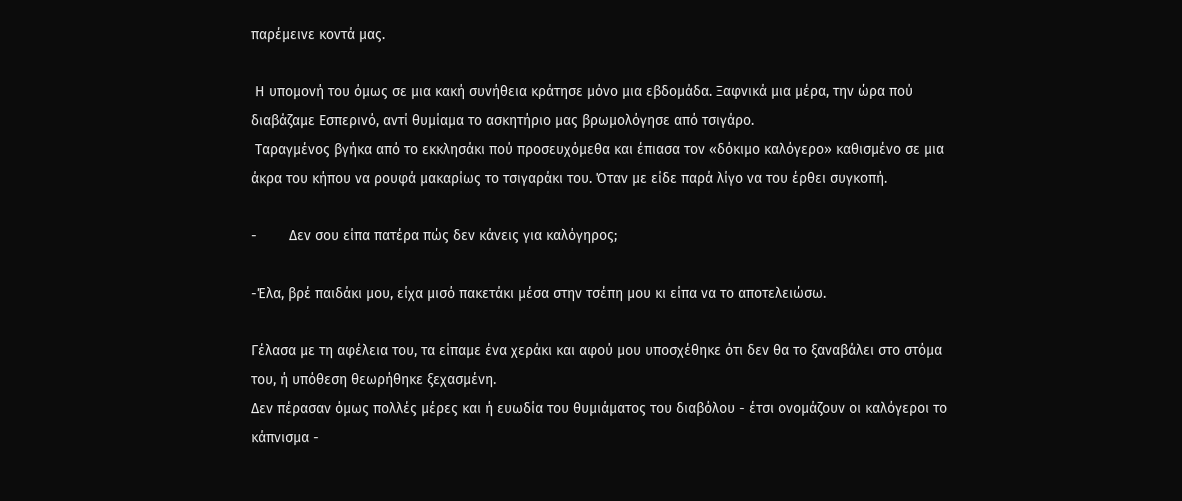παρέμεινε κοντά μας.

 Η υπομονή του όμως σε μια κακή συνήθεια κράτησε μόνο μια εβδομάδα. Ξαφνικά μια μέρα, την ώρα πού διαβάζαμε Εσπερινό, αντί θυμίαμα το ασκητήριο μας βρωμολόγησε από τσιγάρο.
 Ταραγμένος βγήκα από το εκκλησάκι πού προσευχόμεθα και έπιασα τον «δόκιμο καλόγερο» καθισμένο σε μια άκρα του κήπου να ρουφά μακαρίως το τσιγαράκι του. Όταν με είδε παρά λίγο να του έρθει συγκοπή.

-        Δεν σου είπα πατέρα πώς δεν κάνεις για καλόγηρος;

-Έλα, βρέ παιδάκι μου, είχα μισό πακετάκι μέσα στην τσέπη μου κι είπα να το αποτελειώσω.

Γέλασα με τη αφέλεια του, τα είπαμε ένα χεράκι και αφού μου υποσχέθηκε ότι δεν θα το ξαναβάλει στο στόμα του, ή υπόθεση θεωρήθηκε ξεχασμένη.
Δεν πέρασαν όμως πολλές μέρες και ή ευωδία του θυμιάματος του διαβόλου - έτσι ονομάζουν οι καλόγεροι το κάπνισμα -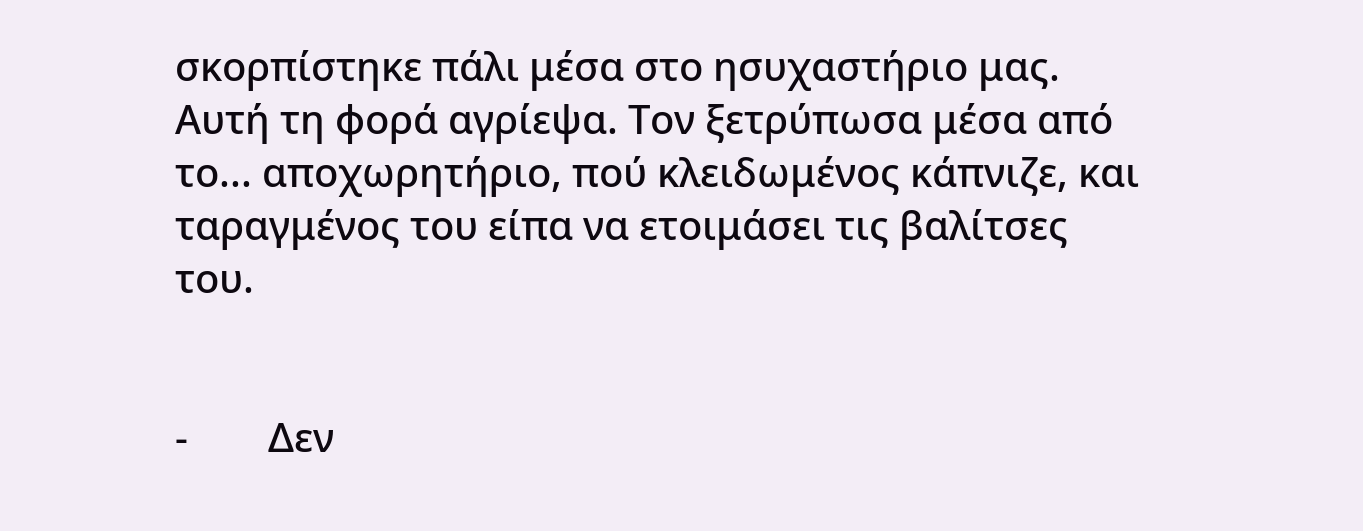σκορπίστηκε πάλι μέσα στο ησυχαστήριο μας. Αυτή τη φορά αγρίεψα. Τον ξετρύπωσα μέσα από το... αποχωρητήριο, πού κλειδωμένος κάπνιζε, και ταραγμένος του είπα να ετοιμάσει τις βαλίτσες του.


-        Δεν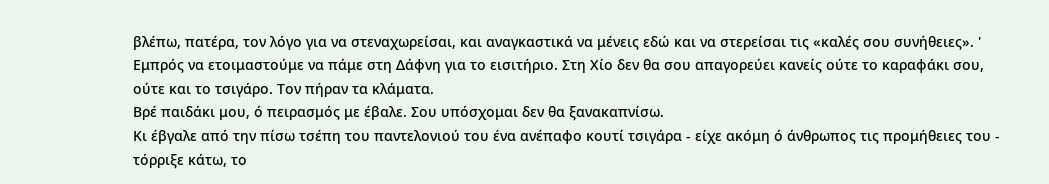βλέπω, πατέρα, τον λόγο για να στεναχωρείσαι, και αναγκαστικά να μένεις εδώ και να στερείσαι τις «καλές σου συνήθειες». ' Εμπρός να ετοιμαστούμε να πάμε στη Δάφνη για το εισιτήριο. Στη Χίο δεν θα σου απαγορεύει κανείς ούτε το καραφάκι σου, ούτε και το τσιγάρο. Τον πήραν τα κλάματα.
Βρέ παιδάκι μου, ό πειρασμός με έβαλε. Σου υπόσχομαι δεν θα ξανακαπνίσω.
Κι έβγαλε από την πίσω τσέπη του παντελονιού του ένα ανέπαφο κουτί τσιγάρα - είχε ακόμη ό άνθρωπος τις προμήθειες του - τόρριξε κάτω, το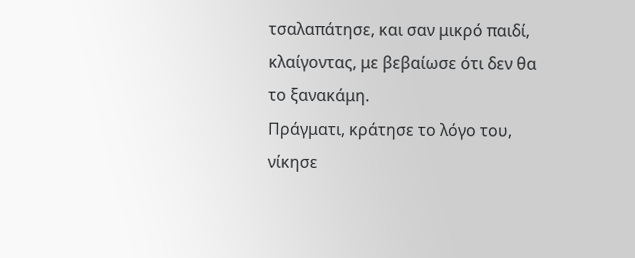τσαλαπάτησε, και σαν μικρό παιδί, κλαίγοντας, με βεβαίωσε ότι δεν θα το ξανακάμη.
Πράγματι, κράτησε το λόγο του, νίκησε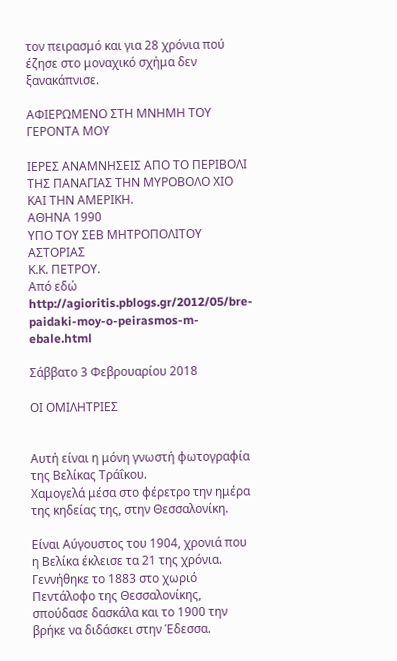τον πειρασμό και για 28 χρόνια πού έζησε στο μοναχικό σχήμα δεν ξανακάπνισε.

ΑΦΙΕΡΩΜΕΝΟ ΣΤΗ ΜΝΗΜΗ ΤΟΥ ΓΕΡΟΝΤΑ ΜΟΥ

ΙΕΡΕΣ ΑΝΑΜΝΗΣΕΙΣ ΑΠΟ ΤΟ ΠΕΡΙΒΟΛΙ ΤΗΣ ΠΑΝΑΓΙΑΣ ΤΗΝ ΜΥΡΟΒΟΛΟ ΧΙΟ ΚΑΙ ΤΗΝ ΑΜΕΡΙΚΗ.
ΑΘΗΝΑ 1990
ΥΠΟ ΤΟΥ ΣΕΒ ΜΗΤΡΟΠΟΛΙΤΟΥ ΑΣΤΟΡΙΑΣ
Κ.Κ. ΠΕΤΡΟΥ.
Από εδώ http://agioritis.pblogs.gr/2012/05/bre-paidaki-moy-o-peirasmos-m-ebale.html

Σάββατο 3 Φεβρουαρίου 2018

ΟΙ ΟΜΙΛΗΤΡΙΕΣ


Αυτή είναι η μόνη γνωστή φωτογραφία της Βελίκας Τράΐκου.
Χαμογελά μέσα στο φέρετρο την ημέρα της κηδείας της, στην Θεσσαλονίκη.

Είναι Αύγουστος του 1904, χρονιά που η Βελίκα έκλεισε τα 21 της χρόνια.
Γεννήθηκε το 1883 στο χωριό Πεντάλοφο της Θεσσαλονίκης, σπούδασε δασκάλα και το 1900 την βρήκε να διδάσκει στην Έδεσσα.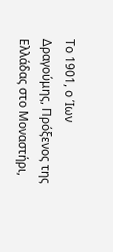Το 1901, ο Ίων Δραγούμης, Πρόξενος της Ελλάδας στο Μοναστήρι,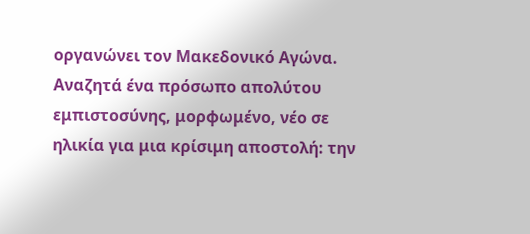οργανώνει τον Μακεδονικό Αγώνα.
Αναζητά ένα πρόσωπο απολύτου εμπιστοσύνης, μορφωμένο, νέο σε ηλικία για μια κρίσιμη αποστολή: την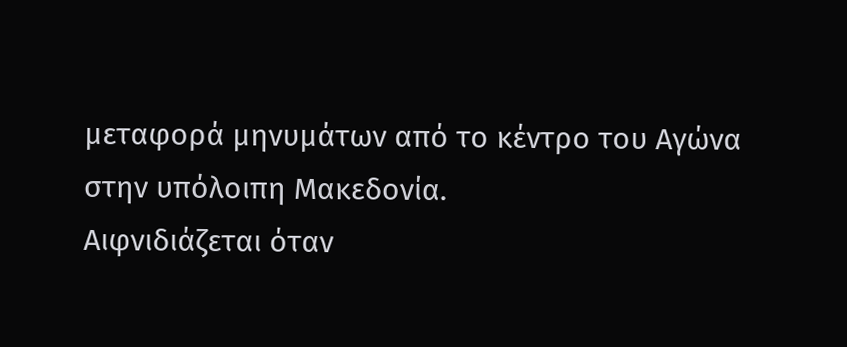μεταφορά μηνυμάτων από το κέντρο του Αγώνα στην υπόλοιπη Μακεδονία.
Αιφνιδιάζεται όταν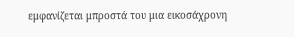εμφανίζεται μπροστά του μια εικοσάχρονη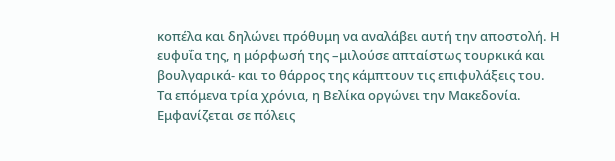κοπέλα και δηλώνει πρόθυμη να αναλάβει αυτή την αποστολή. Η ευφυΐα της, η μόρφωσή της –μιλούσε απταίστως τουρκικά και βουλγαρικά- και το θάρρος της κάμπτουν τις επιφυλάξεις του.
Τα επόμενα τρία χρόνια, η Βελίκα οργώνει την Μακεδονία.
Εμφανίζεται σε πόλεις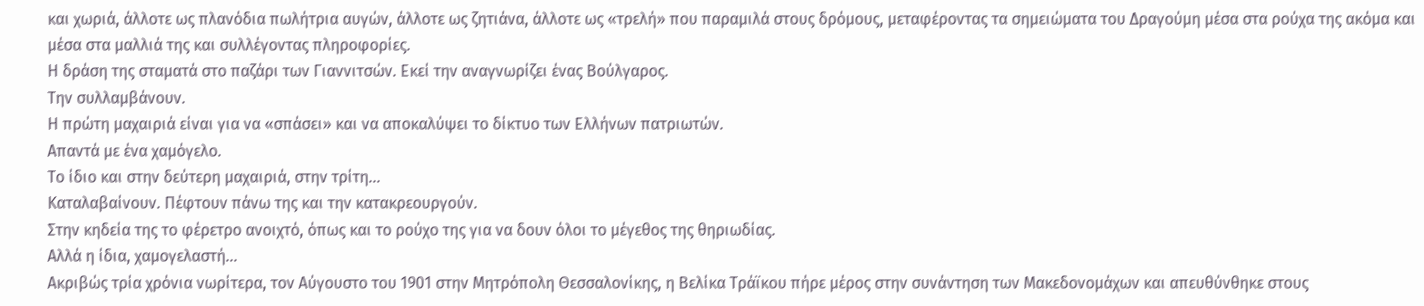και χωριά, άλλοτε ως πλανόδια πωλήτρια αυγών, άλλοτε ως ζητιάνα, άλλοτε ως «τρελή» που παραμιλά στους δρόμους, μεταφέροντας τα σημειώματα του Δραγούμη μέσα στα ρούχα της ακόμα και μέσα στα μαλλιά της και συλλέγοντας πληροφορίες.
Η δράση της σταματά στο παζάρι των Γιαννιτσών. Εκεί την αναγνωρίζει ένας Βούλγαρος.
Την συλλαμβάνουν.
Η πρώτη μαχαιριά είναι για να «σπάσει» και να αποκαλύψει το δίκτυο των Ελλήνων πατριωτών.
Απαντά με ένα χαμόγελο.
Το ίδιο και στην δεύτερη μαχαιριά, στην τρίτη…
Καταλαβαίνουν. Πέφτουν πάνω της και την κατακρεουργούν.
Στην κηδεία της το φέρετρο ανοιχτό, όπως και το ρούχο της για να δουν όλοι το μέγεθος της θηριωδίας.
Αλλά η ίδια, χαμογελαστή…
Ακριβώς τρία χρόνια νωρίτερα, τον Αύγουστο του 1901 στην Μητρόπολη Θεσσαλονίκης, η Βελίκα Τράϊκου πήρε μέρος στην συνάντηση των Μακεδονομάχων και απευθύνθηκε στους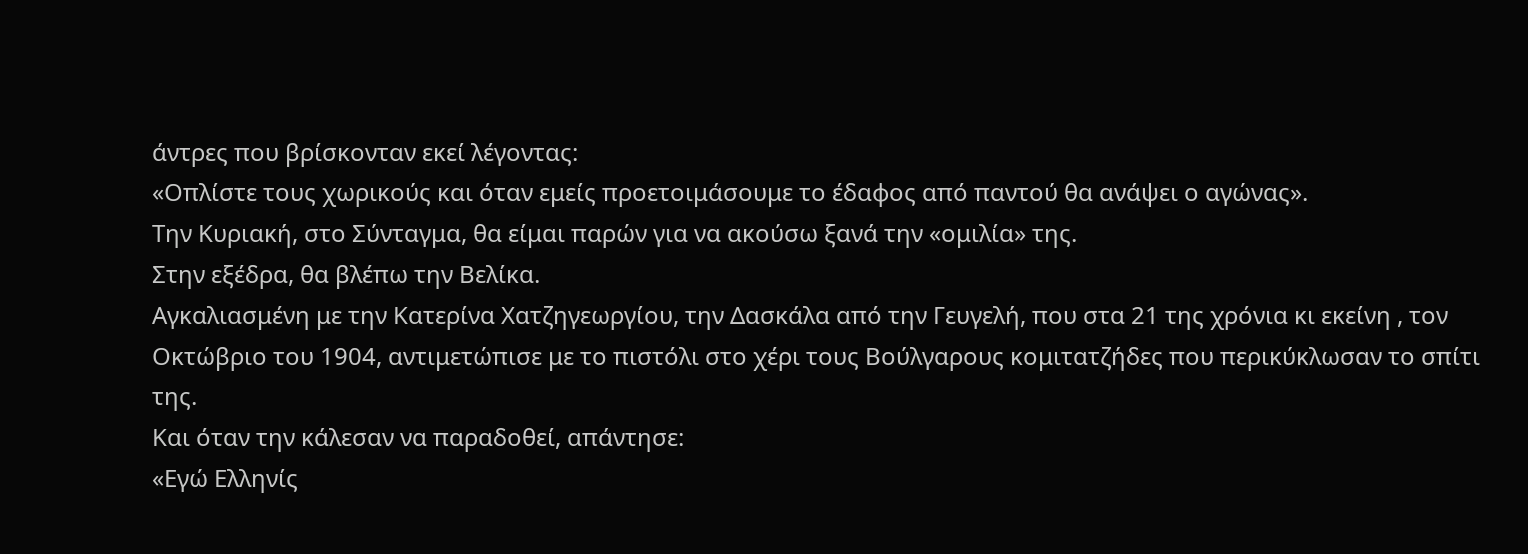άντρες που βρίσκονταν εκεί λέγοντας:
«Οπλίστε τους χωρικούς και όταν εμείς προετοιμάσουμε το έδαφος από παντού θα ανάψει ο αγώνας».
Την Κυριακή, στο Σύνταγμα, θα είμαι παρών για να ακούσω ξανά την «ομιλία» της.
Στην εξέδρα, θα βλέπω την Βελίκα.
Αγκαλιασμένη με την Κατερίνα Χατζηγεωργίου, την Δασκάλα από την Γευγελή, που στα 21 της χρόνια κι εκείνη , τον Οκτώβριο του 1904, αντιμετώπισε με το πιστόλι στο χέρι τους Βούλγαρους κομιτατζήδες που περικύκλωσαν το σπίτι της.
Και όταν την κάλεσαν να παραδοθεί, απάντησε:
«Εγώ Ελληνίς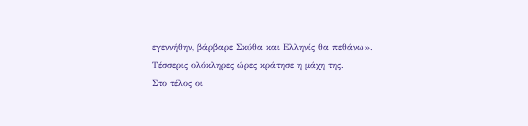εγεννήθην, βάρβαρε Σκύθα και Ελληνίς θα πεθάνω».
Τέσσερις ολόκληρες ώρες κράτησε η μάχη της.
Στο τέλος οι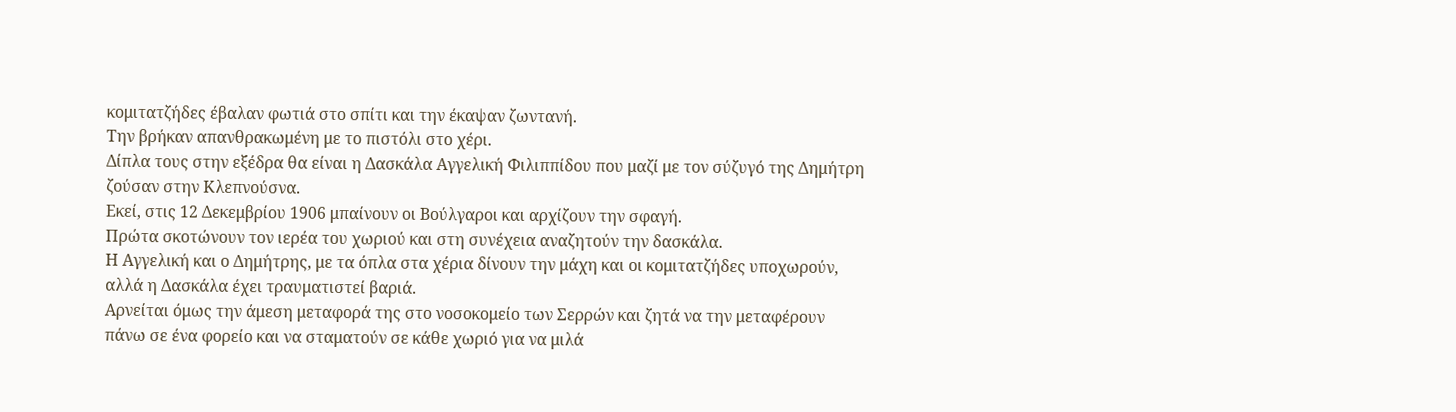κομιτατζήδες έβαλαν φωτιά στο σπίτι και την έκαψαν ζωντανή.
Την βρήκαν απανθρακωμένη με το πιστόλι στο χέρι.
Δίπλα τους στην εξέδρα θα είναι η Δασκάλα Αγγελική Φιλιππίδου που μαζί με τον σύζυγό της Δημήτρη ζούσαν στην Κλεπνούσνα.
Εκεί, στις 12 Δεκεμβρίου 1906 μπαίνουν οι Βούλγαροι και αρχίζουν την σφαγή.
Πρώτα σκοτώνουν τον ιερέα του χωριού και στη συνέχεια αναζητούν την δασκάλα.
Η Αγγελική και ο Δημήτρης, με τα όπλα στα χέρια δίνουν την μάχη και οι κομιτατζήδες υποχωρούν, αλλά η Δασκάλα έχει τραυματιστεί βαριά.
Αρνείται όμως την άμεση μεταφορά της στο νοσοκομείο των Σερρών και ζητά να την μεταφέρουν πάνω σε ένα φορείο και να σταματούν σε κάθε χωριό για να μιλά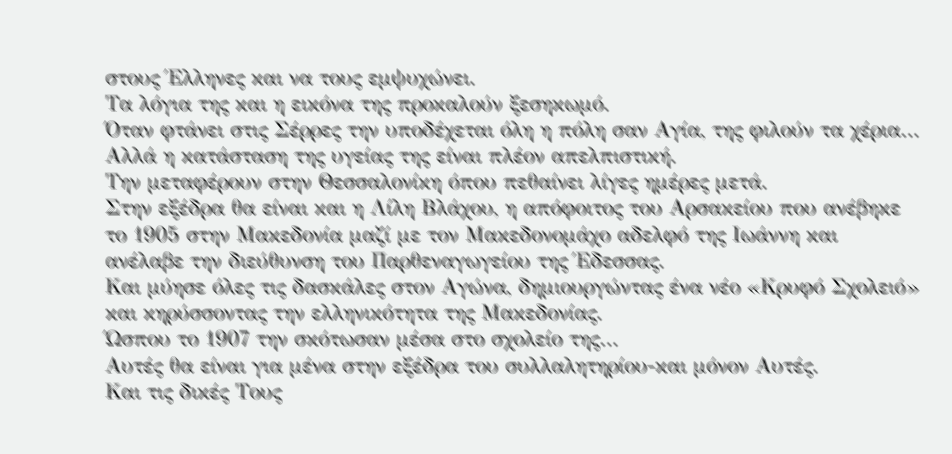στους Έλληνες και να τους εμψυχώνει.
Τα λόγια της και η εικόνα της προκαλούν ξεσηκωμό.
Όταν φτάνει στις Σέρρες την υποδέχεται όλη η πόλη σαν Αγία, της φιλούν τα χέρια…
Αλλά η κατάσταση της υγείας της είναι πλέον απελπιστική.
Την μεταφέρουν στην Θεσσαλονίκη όπου πεθαίνει λίγες ημέρες μετά.
Στην εξέδρα θα είναι και η Λίλη Βλάχου, η απόφοιτος του Αρσακείου που ανέβηκε το 1905 στην Μακεδονία μαζί με τον Μακεδονομάχο αδελφό της Ιωάννη και ανέλαβε την διεύθυνση του Παρθεναγωγείου της Έδεσσας.
Και μύησε όλες τις δασκάλες στον Αγώνα, δημιουργώντας ένα νέο «Κρυφό Σχολειό» και κηρύσσοντας την ελληνικότητα της Μακεδονίας.
Ώσπου το 1907 την σκότωσαν μέσα στο σχολείο της…
Αυτές θα είναι για μένα στην εξέδρα του συλλαλητηρίου-και μόνον Αυτές.
Και τις δικές Τους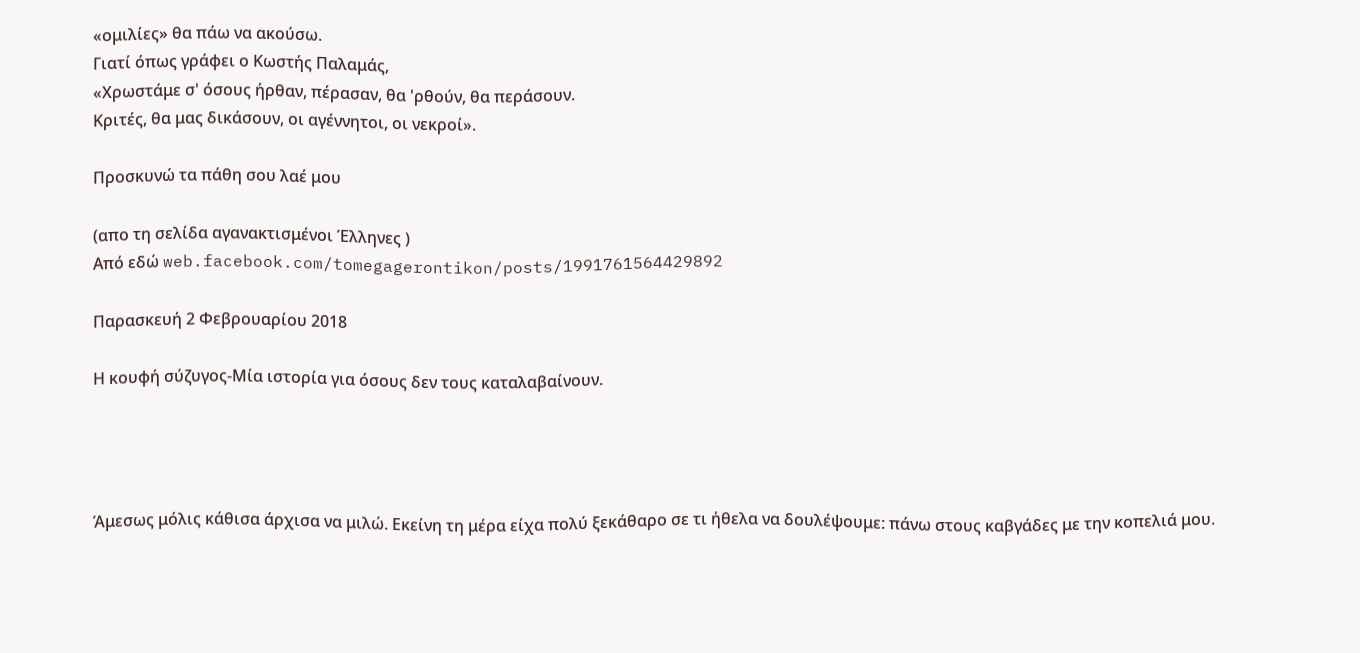«ομιλίες» θα πάω να ακούσω.
Γιατί όπως γράφει ο Κωστής Παλαμάς,
«Χρωστάμε σ' όσους ήρθαν, πέρασαν, θα 'ρθούν, θα περάσουν.
Κριτές, θα μας δικάσουν, οι αγέννητοι, οι νεκροί».

Προσκυνώ τα πάθη σου λαέ μου

(απο τη σελίδα αγανακτισμένοι Έλληνες )
Από εδώ web.facebook.com/tomegagerontikon/posts/1991761564429892

Παρασκευή 2 Φεβρουαρίου 2018

Η κουφή σύζυγος-Μία ιστορία για όσους δεν τους καταλαβαίνουν.




Άμεσως μόλις κάθισα άρχισα να μιλώ. Εκείνη τη μέρα είχα πολύ ξεκάθαρο σε τι ήθελα να δουλέψουμε: πάνω στους καβγάδες με την κοπελιά μου.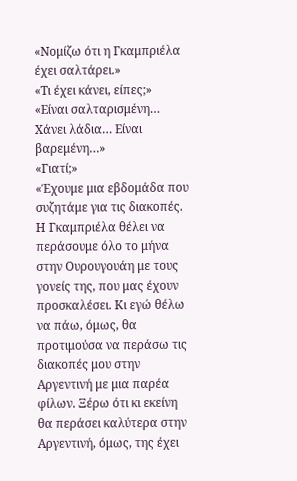«Νομίζω ότι η Γκαμπριέλα έχει σαλτάρει.»
«Τι έχει κάνει, είπες;»
«Είναι σαλταρισμένη… Χάνει λάδια… Είναι βαρεμένη…»
«Γιατί;»
«Έχουμε μια εβδομάδα που συζητάμε για τις διακοπές. Η Γκαμπριέλα θέλει να περάσουμε όλο το μήνα στην Ουρουγουάη με τους γονείς της, που μας έχουν προσκαλέσει. Κι εγώ θέλω να πάω, όμως, θα προτιμούσα να περάσω τις διακοπές μου στην Αργεντινή με μια παρέα φίλων. Ξέρω ότι κι εκείνη θα περάσει καλύτερα στην Αργεντινή, όμως, της έχει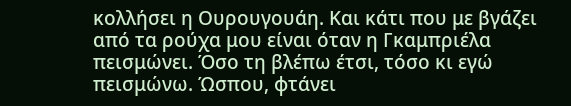κολλήσει η Ουρουγουάη. Και κάτι που με βγάζει από τα ρούχα μου είναι όταν η Γκαμπριέλα πεισμώνει. Όσο τη βλέπω έτσι, τόσο κι εγώ πεισμώνω. Ώσπου, φτάνει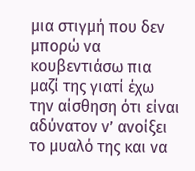μια στιγμή που δεν μπορώ να κουβεντιάσω πια μαζί της γιατί έχω την αίσθηση ότι είναι αδύνατον ν’ ανοίξει το μυαλό της και να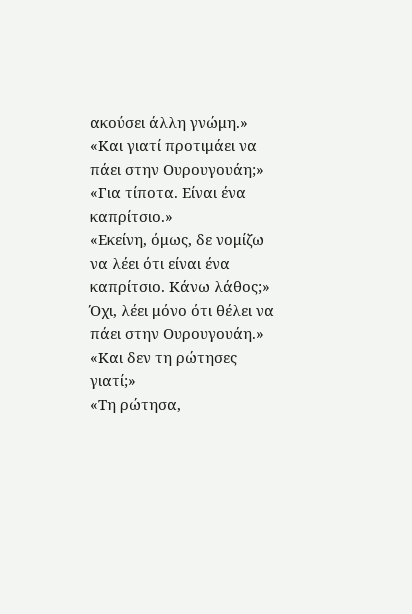ακούσει άλλη γνώμη.»
«Και γιατί προτιμάει να πάει στην Ουρουγουάη;»
«Για τίποτα. Είναι ένα καπρίτσιο.»
«Εκείνη, όμως, δε νομίζω να λέει ότι είναι ένα καπρίτσιο. Κάνω λάθος;»
Όχι, λέει μόνο ότι θέλει να πάει στην Ουρουγουάη.» «Και δεν τη ρώτησες γιατί;»
«Τη ρώτησα,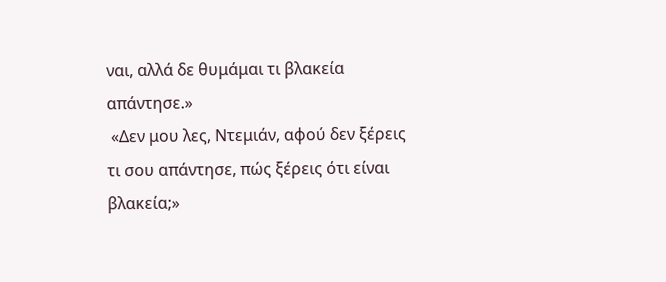ναι, αλλά δε θυμάμαι τι βλακεία απάντησε.»
 «Δεν μου λες, Ντεμιάν, αφού δεν ξέρεις τι σου απάντησε, πώς ξέρεις ότι είναι βλακεία;»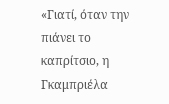«Γιατί, όταν την πιάνει το καπρίτσιο, η Γκαμπριέλα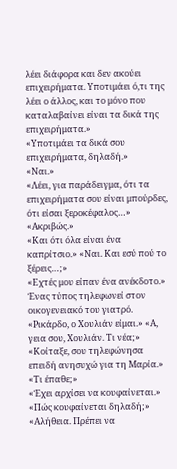λέει διάφορα και δεν ακούει επιχειρήματα. Υποτιμάει ό,τι της λέει ο άλλος, και το μόνο που καταλαβαίνει είναι τα δικά της επιχειρήματα.»
«Υποτιμάει τα δικά σου επιχειρήματα, δηλαδή.»
«Ναι.»
«Λέει, για παράδειγμα, ότι τα επιχειρήματα σου είναι μπούρδες, ότι είσαι ξεροκέφαλος…» «Ακριβώς.»
«Και ότι όλα είναι ένα καπρίτσιο.» «Ναι. Και εσύ πού το ξέρεις…;»
«Εχτές μου είπαν ένα ανέκδοτο.»
Ένας τύπος τηλεφωνεί στον οικογενειακό του γιατρό. «Ρικάρδο, ο Χουλιάν είμαι.» «Α, γεια σου, Χουλιάν. Τι νέα;» «Κοίταξε, σου τηλεφώνησα επειδή ανησυχώ για τη Μαρία.»
«Τι έπαθε;»
«Έχει αρχίσει να κουφαίνεται.»
«Πώς κουφαίνεται δηλαδή;»
«Αλήθεια. Πρέπει να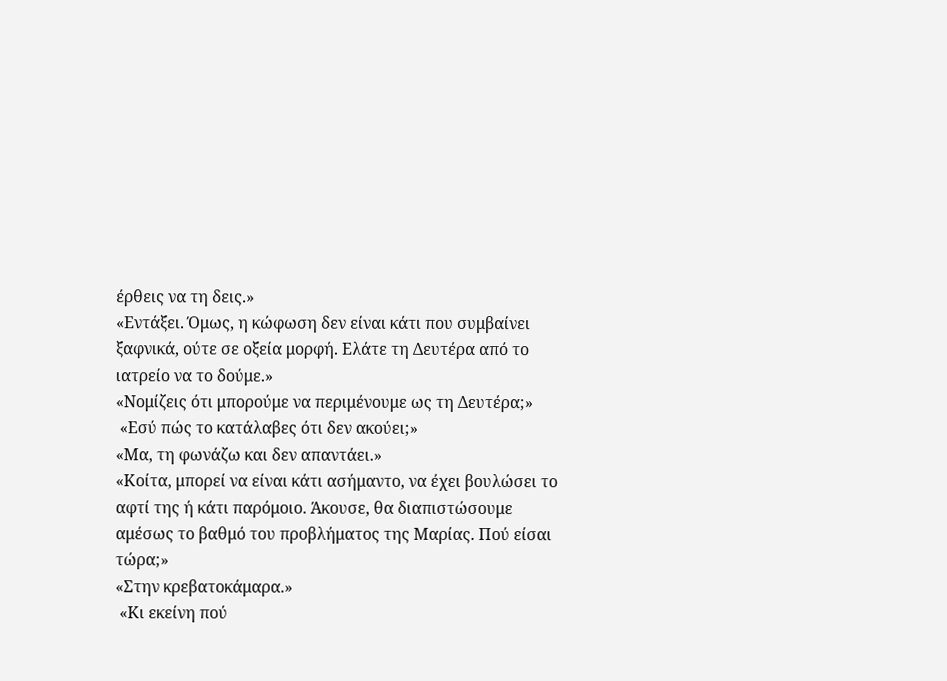έρθεις να τη δεις.»
«Εντάξει. Όμως, η κώφωση δεν είναι κάτι που συμβαίνει ξαφνικά, ούτε σε οξεία μορφή. Ελάτε τη Δευτέρα από το ιατρείο να το δούμε.»
«Νομίζεις ότι μπορούμε να περιμένουμε ως τη Δευτέρα;»
 «Εσύ πώς το κατάλαβες ότι δεν ακούει;»
«Μα, τη φωνάζω και δεν απαντάει.»
«Κοίτα, μπορεί να είναι κάτι ασήμαντο, να έχει βουλώσει το αφτί της ή κάτι παρόμοιο. Άκουσε, θα διαπιστώσουμε αμέσως το βαθμό του προβλήματος της Μαρίας. Πού είσαι τώρα;»
«Στην κρεβατοκάμαρα.»
 «Κι εκείνη πού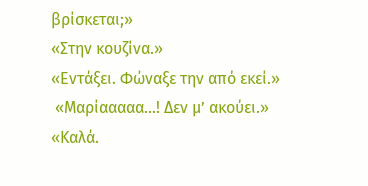βρίσκεται;»
«Στην κουζίνα.»
«Εντάξει. Φώναξε την από εκεί.»
 «Μαρίααααα…! Δεν μ’ ακούει.»
«Καλά.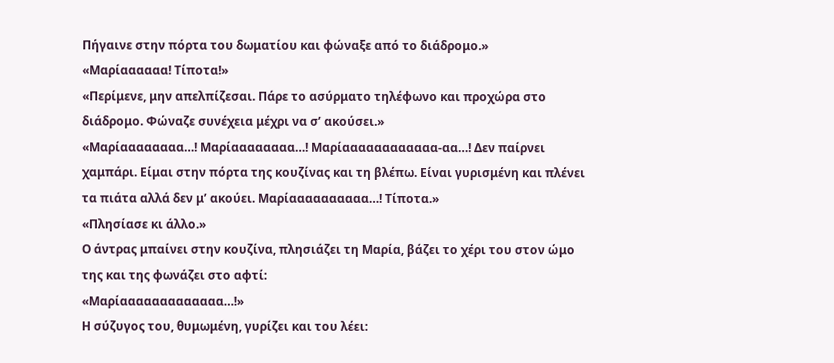Πήγαινε στην πόρτα του δωματίου και φώναξε από το διάδρομο.»
«Μαρίαααααα! Τίποτα!»
«Περίμενε, μην απελπίζεσαι. Πάρε το ασύρματο τηλέφωνο και προχώρα στο διάδρομο. Φώναζε συνέχεια μέχρι να σ’ ακούσει.»
«Μαρίαααααααα…! Μαρίαααααααα…! Μαρίαααααααααααα-αα…! Δεν παίρνει χαμπάρι. Είμαι στην πόρτα της κουζίνας και τη βλέπω. Είναι γυρισμένη και πλένει τα πιάτα αλλά δεν μ’ ακούει. Μαρίαααααααααα…! Τίποτα.»
«Πλησίασε κι άλλο.»
Ο άντρας μπαίνει στην κουζίνα, πλησιάζει τη Μαρία, βάζει το χέρι του στον ώμο της και της φωνάζει στο αφτί:
«Μαρίααααααααααααα…!»
Η σύζυγος του, θυμωμένη, γυρίζει και του λέει: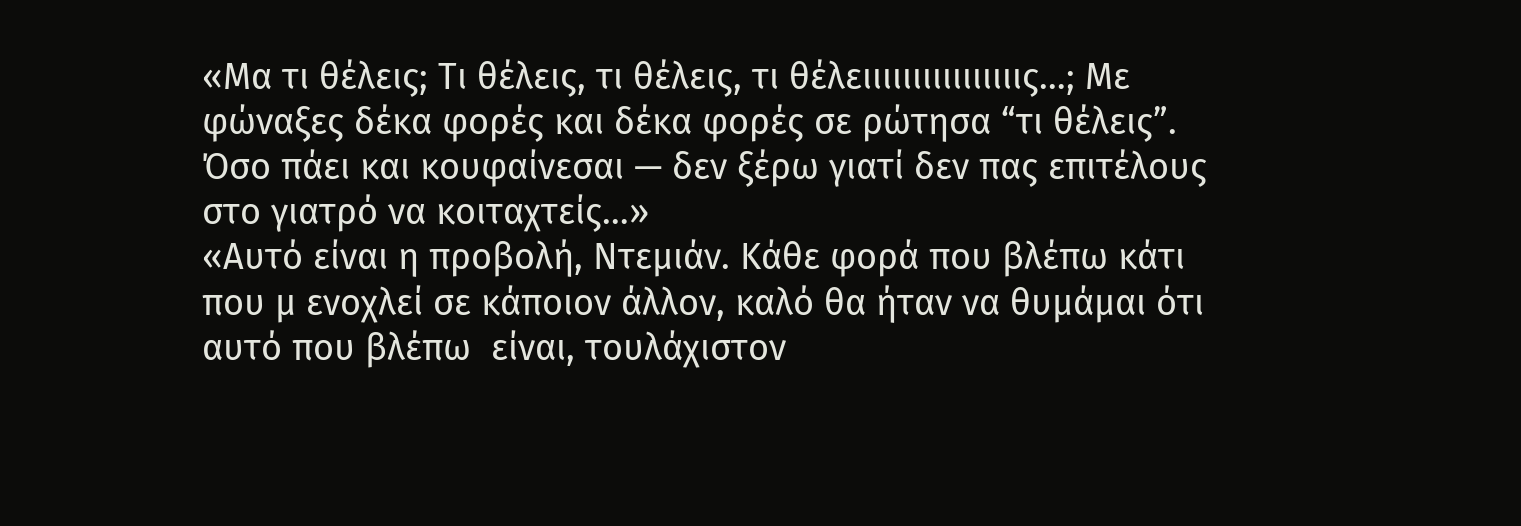«Μα τι θέλεις; Τι θέλεις, τι θέλεις, τι θέλειιιιιιιιιιιιιιιις…; Με φώναξες δέκα φορές και δέκα φορές σε ρώτησα “τι θέλεις”. Όσο πάει και κουφαίνεσαι — δεν ξέρω γιατί δεν πας επιτέλους στο γιατρό να κοιταχτείς…»
«Αυτό είναι η προβολή, Ντεμιάν. Κάθε φορά που βλέπω κάτι που μ ενοχλεί σε κάποιον άλλον, καλό θα ήταν να θυμάμαι ότι αυτό που βλέπω  είναι, τουλάχιστον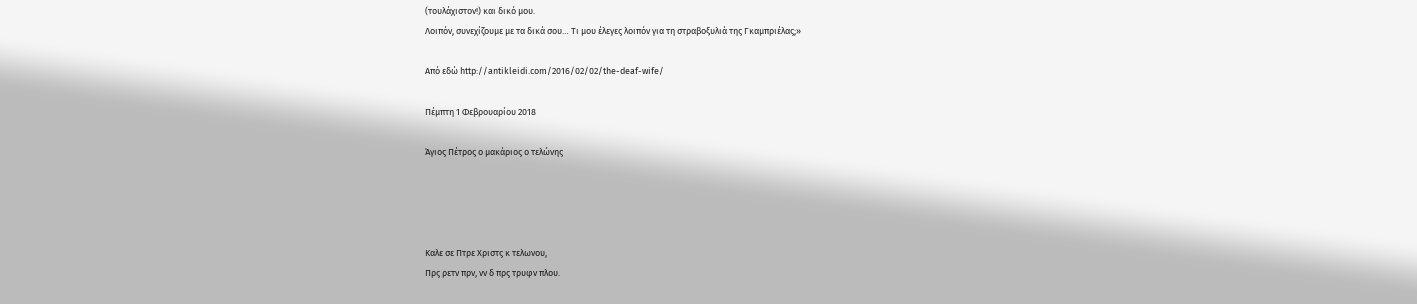(τουλάχιστον!) και δικό μου.
Λοιπόν, συνεχίζουμε με τα δικά σου… Τι μου έλεγες λοιπόν για τη στραβοξυλιά της Γκαμπριέλας;»

Από εδώ http://antikleidi.com/2016/02/02/the-deaf-wife/

Πέμπτη 1 Φεβρουαρίου 2018

Άγιος Πέτρος ο μακάριος ο τελώνης




Καλε σε Πτρε Χριστς κ τελωνου,
Πρς ρετν πρν, νν δ πρς τρυφν πλου.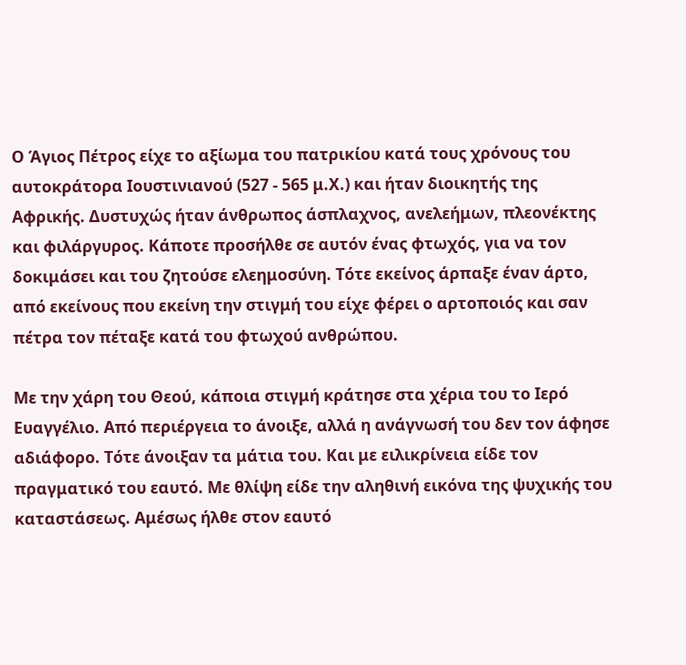Ο Άγιος Πέτρος είχε το αξίωμα του πατρικίου κατά τους χρόνους του αυτοκράτορα Ιουστινιανού (527 - 565 μ.Χ.) και ήταν διοικητής της Αφρικής. Δυστυχώς ήταν άνθρωπος άσπλαχνος, ανελεήμων, πλεονέκτης και φιλάργυρος. Κάποτε προσήλθε σε αυτόν ένας φτωχός, για να τον δοκιμάσει και του ζητούσε ελεημοσύνη. Τότε εκείνος άρπαξε έναν άρτο, από εκείνους που εκείνη την στιγμή του είχε φέρει ο αρτοποιός και σαν πέτρα τον πέταξε κατά του φτωχού ανθρώπου.

Με την χάρη του Θεού, κάποια στιγμή κράτησε στα χέρια του το Ιερό Ευαγγέλιο. Από περιέργεια το άνοιξε, αλλά η ανάγνωσή του δεν τον άφησε αδιάφορο. Τότε άνοιξαν τα μάτια του. Και με ειλικρίνεια είδε τον πραγματικό του εαυτό. Με θλίψη είδε την αληθινή εικόνα της ψυχικής του καταστάσεως. Αμέσως ήλθε στον εαυτό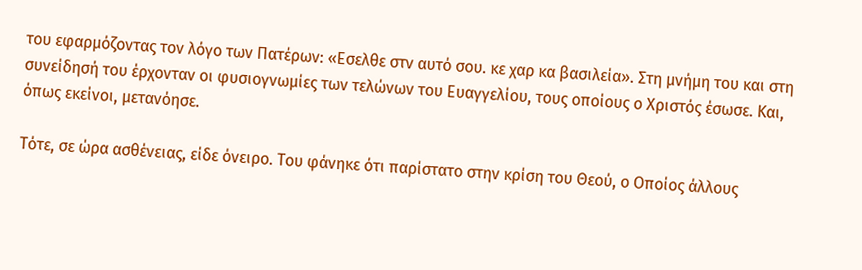του εφαρμόζοντας τον λόγο των Πατέρων: «Εσελθε στν αυτό σου. κε χαρ κα βασιλεία». Στη μνήμη του και στη συνείδησή του έρχονταν οι φυσιογνωμίες των τελώνων του Ευαγγελίου, τους οποίους ο Χριστός έσωσε. Και, όπως εκείνοι, μετανόησε.

Τότε, σε ώρα ασθένειας, είδε όνειρο. Του φάνηκε ότι παρίστατο στην κρίση του Θεού, ο Οποίος άλλους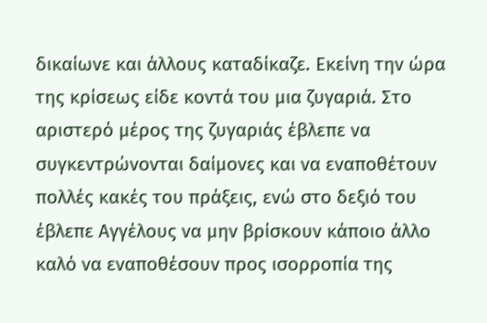δικαίωνε και άλλους καταδίκαζε. Εκείνη την ώρα της κρίσεως είδε κοντά του μια ζυγαριά. Στο αριστερό μέρος της ζυγαριάς έβλεπε να συγκεντρώνονται δαίμονες και να εναποθέτουν πολλές κακές του πράξεις, ενώ στο δεξιό του έβλεπε Αγγέλους να μην βρίσκουν κάποιο άλλο καλό να εναποθέσουν προς ισορροπία της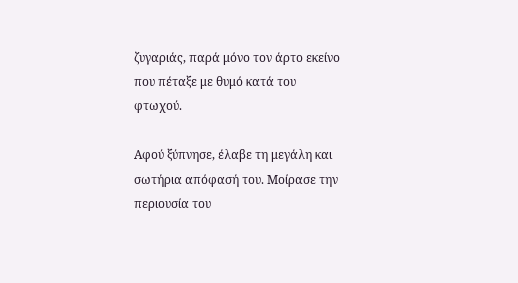ζυγαριάς, παρά μόνο τον άρτο εκείνο που πέταξε με θυμό κατά του φτωχού.

Αφού ξύπνησε, έλαβε τη μεγάλη και σωτήρια απόφασή του. Μοίρασε την περιουσία του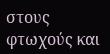στους φτωχούς και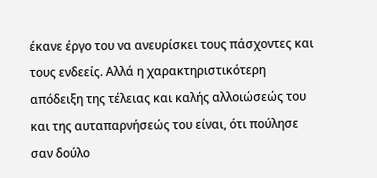έκανε έργο του να ανευρίσκει τους πάσχοντες και τους ενδεείς. Αλλά η χαρακτηριστικότερη απόδειξη της τέλειας και καλής αλλοιώσεώς του και της αυταπαρνήσεώς του είναι, ότι πούλησε σαν δούλο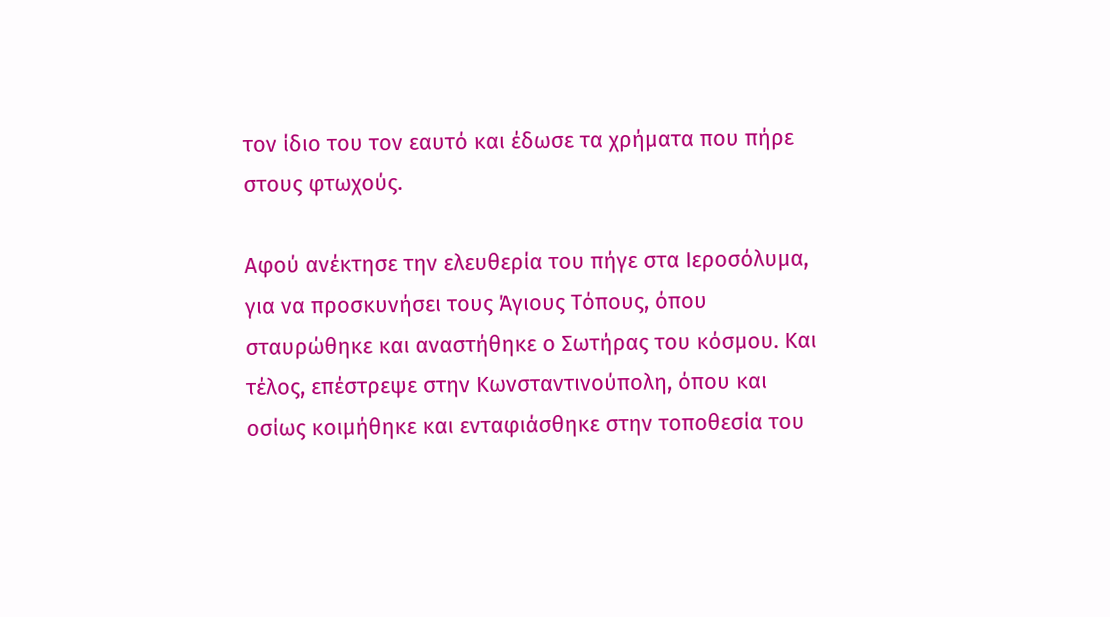τον ίδιο του τον εαυτό και έδωσε τα χρήματα που πήρε στους φτωχούς.

Αφού ανέκτησε την ελευθερία του πήγε στα Ιεροσόλυμα, για να προσκυνήσει τους Άγιους Τόπους, όπου σταυρώθηκε και αναστήθηκε ο Σωτήρας του κόσμου. Και τέλος, επέστρεψε στην Κωνσταντινούπολη, όπου και οσίως κοιμήθηκε και ενταφιάσθηκε στην τοποθεσία του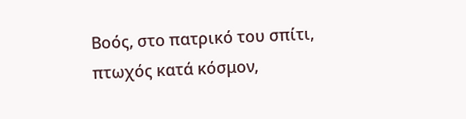Βοός, στο πατρικό του σπίτι, πτωχός κατά κόσμον,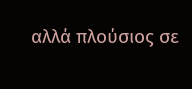αλλά πλούσιος σε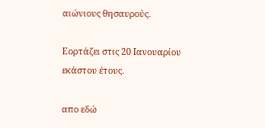αιώνιους θησαυρούς.

Εορτάζει στις 20 Ιανουαρίου εκάστου έτους.

απο εδώ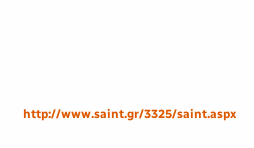http://www.saint.gr/3325/saint.aspx